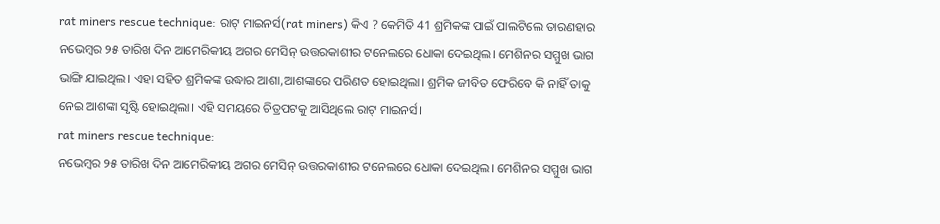rat miners rescue technique: ରାଟ୍ ମାଇନର୍ସ(rat miners) କିଏ ? କେମିତି 41 ଶ୍ରମିକଙ୍କ ପାଇଁ ପାଲଟିଲେ ତାରଣହାର
ନଭେମ୍ବର ୨୫ ତାରିଖ ଦିନ ଆମେରିକୀୟ ଅଗର ମେସିନ୍ ଉତ୍ତରକାଶୀର ଟନେଲରେ ଧୋକା ଦେଇଥିଲ। ମେଶିନର ସମ୍ମୁଖ ଭାଗ ଭାଙ୍ଗି ଯାଇଥିଲ। ଏହା ସହିତ ଶ୍ରମିକଙ୍କ ଉଦ୍ଧାର ଆଶା,ଆଶଙ୍କାରେ ପରିଣତ ହୋଇଥିଲା। ଶ୍ରମିକ ଜୀବିତ ଫେରିବେ କି ନାହିଁ ତାକୁ ନେଇ ଆଶଙ୍କା ସୃଷ୍ଟି ହୋଇଥିଲା। ଏହି ସମୟରେ ଚିତ୍ରପଟକୁ ଆସିଥିଲେ ରାଟ୍ ମାଇନର୍ସ।
rat miners rescue technique:
ନଭେମ୍ବର ୨୫ ତାରିଖ ଦିନ ଆମେରିକୀୟ ଅଗର ମେସିନ୍ ଉତ୍ତରକାଶୀର ଟନେଲରେ ଧୋକା ଦେଇଥିଲ। ମେଶିନର ସମ୍ମୁଖ ଭାଗ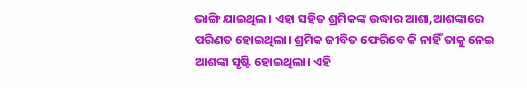ଭାଙ୍ଗି ଯାଇଥିଲ। ଏହା ସହିତ ଶ୍ରମିକଙ୍କ ଉଦ୍ଧାର ଆଶା,ଆଶଙ୍କାରେ ପରିଣତ ହୋଇଥିଲା। ଶ୍ରମିକ ଜୀବିତ ଫେରିବେ କି ନାହିଁ ତାକୁ ନେଇ ଆଶଙ୍କା ସୃଷ୍ଟି ହୋଇଥିଲା। ଏହି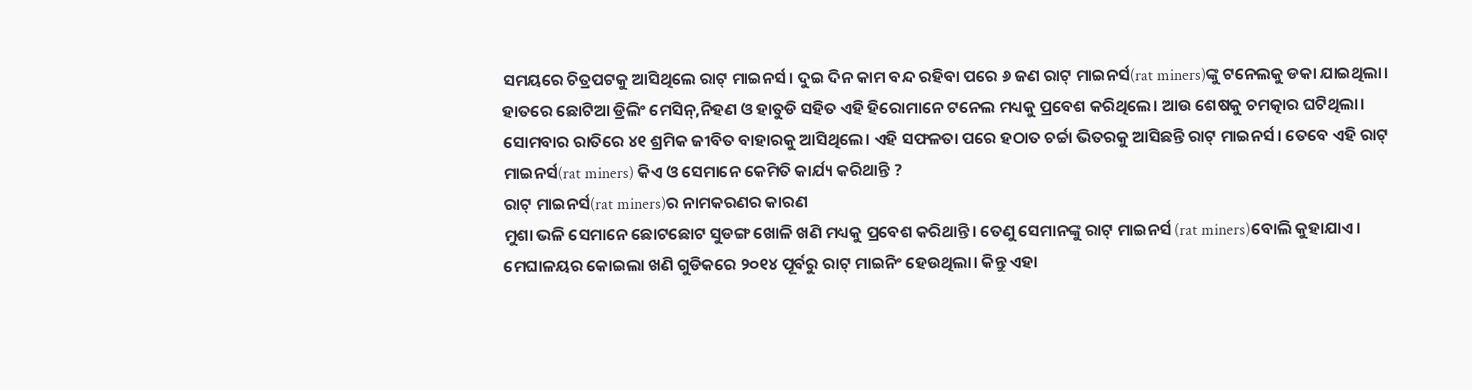ସମୟରେ ଚିତ୍ରପଟକୁ ଆସିଥିଲେ ରାଟ୍ ମାଇନର୍ସ। ଦୁଇ ଦିନ କାମ ବନ୍ଦ ରହିବା ପରେ ୬ ଜଣ ରାଟ୍ ମାଇନର୍ସ(rat miners)ଙ୍କୁ ଟନେଲକୁ ଡକା ଯାଇଥିଲା। ହାତରେ ଛୋଟିଆ ଡ୍ରିଲିଂ ମେସିନ୍,ନିହଣ ଓ ହାତୁଡି ସହିତ ଏହି ହିରୋମାନେ ଟନେଲ ମଧ୍ୟକୁ ପ୍ରବେଶ କରିଥିଲେ। ଆଉ ଶେଷକୁ ଚମତ୍କାର ଘଟିଥିଲା। ସୋମବାର ରାତିରେ ୪୧ ଶ୍ରମିକ ଜୀବିତ ବାହାରକୁ ଆସିଥିଲେ। ଏହି ସଫଳତା ପରେ ହଠାତ ଚର୍ଚ୍ଚା ଭିତରକୁ ଆସିଛନ୍ତି ରାଟ୍ ମାଇନର୍ସ। ତେବେ ଏହି ରାଟ୍ ମାଇନର୍ସ(rat miners) କିଏ ଓ ସେମାନେ କେମିତି କାର୍ଯ୍ୟ କରିଥାନ୍ତି ?
ରାଟ୍ ମାଇନର୍ସ(rat miners)ର ନାମକରଣର କାରଣ
ମୁଶା ଭଳି ସେମାନେ ଛୋଟଛୋଟ ସୁଡଙ୍ଗ ଖୋଳି ଖଣି ମଧ୍ୟକୁ ପ୍ରବେଶ କରିଥାନ୍ତି। ତେଣୁ ସେମାନଙ୍କୁ ରାଟ୍ ମାଇନର୍ସ (rat miners)ବୋଲି କୁହାଯାଏ। ମେଘାଳୟର କୋଇଲା ଖଣି ଗୁଡିକରେ ୨୦୧୪ ପୂର୍ବରୁ ରାଟ୍ ମାଇନିଂ ହେଉଥିଲା। କିନ୍ତୁ ଏହା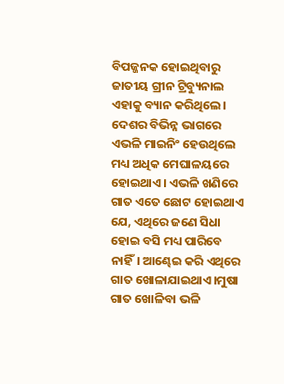ବିପଜ୍ଜନକ ହୋଇଥିବାରୁ ଜାତୀୟ ଗ୍ରୀନ ଟ୍ରିବ୍ୟୁନାଲ ଏହାକୁ ବ୍ୟାନ କରିଥିଲେ। ଦେଶର ବିଭିନ୍ନ ଭାଗରେ ଏଭଳି ମାଇନିଂ ହେଉଥିଲେ ମଧ୍ୟ ଅଧିକ ମେଘାଳୟରେ ହୋଇଥାଏ। ଏଭଳି ଖଣିରେ ଗାତ ଏତେ ଛୋଟ ହୋଇଥାଏ ଯେ, ଏଥିରେ ଜଣେ ସିଧା ହୋଇ ବସି ମଧ୍ୟ ପାରିବେ ନାହିଁ। ଆଣ୍ଢେଇ କରି ଏଥିରେ ଗାତ ଖୋଳାଯାଇଥାଏ।ମୁଷା ଗାତ ଖୋଳିବା ଭଳି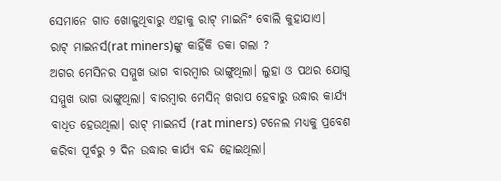ସେମାନେ ଗାତ ଖୋଳୁଥିବାରୁ ଏହାକୁ ରାଟ୍ ମାଇନିଂ ବୋଲି କୁହାଯାଏ।
ରାଟ୍ ମାଇନର୍ସ(rat miners)ଙ୍କୁ କାହିଁକି ଡକା ଗଲା ?
ଅଗର ମେସିନର ସମ୍ମୁଖ ଭାଗ ବାରମ୍ବାର ଭାଙ୍ଗୁଥିଲା। ଲୁହା ଓ ପଥର ଯୋଗୁ ସମ୍ମୁଖ ଭାଗ ଭାଙ୍ଗୁଥିଲା। ବାରମ୍ବାର ମେସିନ୍ ଖରାପ ହେବାରୁ ଉଦ୍ଧାର କାର୍ଯ୍ୟ ବାଧିତ ହେଉଥିଲା। ରାଟ୍ ମାଇନର୍ସ (rat miners) ଟନେଲ ମଧ୍ୟକୁ ପ୍ରବେଶ କରିବା ପୂର୍ବରୁ ୨ ଦିନ ଉଦ୍ଧାର କାର୍ଯ୍ୟ ବନ୍ଦ ହୋଇଥିଲା।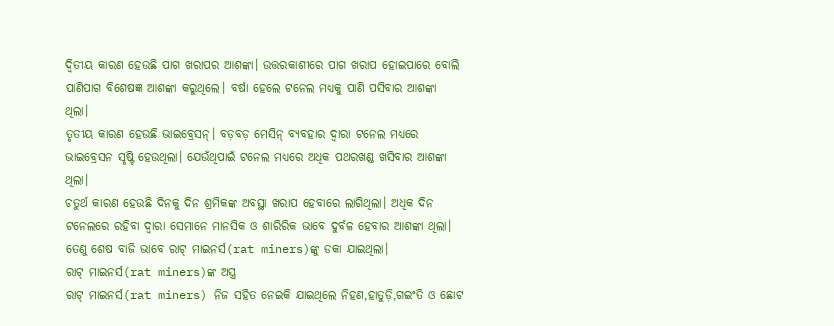ଦ୍ୱିତୀୟ କାରଣ ହେଉଛି ପାଗ ଖରାପର ଆଶଙ୍କା। ଉତ୍ତରକାଶୀରେ ପାଗ ଖରାପ ହୋଇପାରେ ବୋଲି ପାଣିପାଗ ବିଶେଷଜ୍ଞ ଆଶଙ୍କା କରୁଥିଲେ। ବର୍ଷା ହେଲେ ଟନେଲ ମଧ୍ୟକୁ ପାଣି ପସିବାର ଆଶଙ୍କା ଥିଲା।
ତୃତୀୟ କାରଣ ହେଉଛି ଭାଇବ୍ରେସନ୍। ବଡ଼ବଡ଼ ମେସିନ୍ ବ୍ୟବହାର ଦ୍ୱାରା ଟନେଲ ମଧ୍ୟରେ ଭାଇବ୍ରେସନ ସୃଷ୍ଟି ହେଉଥିଲା। ଯେଉଁଥିପାଇଁ ଟନେଲ ମଧ୍ୟରେ ଅଧିକ ପଥରଖଣ୍ଡ ଖସିବାର ଆଶଙ୍କା ଥିଲା।
ଚତୁର୍ଥ କାରଣ ହେଉଛି ଦିନକୁ ଦିନ ଶ୍ରମିକଙ୍କ ଅବସ୍ଥା ଖରାପ ହେବାରେ ଲାଗିଥିଲା। ଅଧିକ ଦିନ ଟନେଲରେ ରହିବା ଦ୍ୱାରା ସେମାନେ ମାନସିକ ଓ ଶାରିରିକ ଭାବେ ଦୁର୍ବଳ ହେବାର ଆଶଙ୍କା ଥିଲା। ତେଣୁ ଶେଷ ବାଜି ଭାବେ ରାଟ୍ ମାଇନର୍ସ(rat miners)ଙ୍କୁ ଡକା ଯାଇଥିଲା।
ରାଟ୍ ମାଇନର୍ସ(rat miners)ଙ୍କ ଅସ୍ତ୍ର
ରାଟ୍ ମାଇନର୍ସ(rat miners) ନିଜ ସହିତ ନେଇକି ଯାଇଥିଲେ ନିହଣ,ହାତୁଡ଼ି,ଗଇଂତି ଓ ଛୋଟ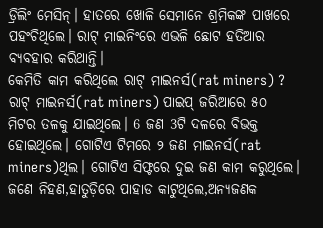ଡ୍ରିଲିଂ ମେସିନ୍। ହାତରେ ଖୋଳି ସେମାନେ ଶ୍ରମିକଙ୍କ ପାଖରେ ପହଂଚିଥିଲେ। ରାଟ୍ ମାଇନିଂରେ ଏଭଳି ଛୋଟ ହତିଆର ବ୍ୟବହାର କରିଥାନ୍ତି।
କେମିତି କାମ କରିଥିଲେ ରାଟ୍ ମାଇନର୍ସ(rat miners) ?
ରାଟ୍ ମାଇନର୍ସ(rat miners) ପାଇପ୍ ଜରିଆରେ ୫୦ ମିଟର ତଳକୁ ଯାଇଥିଲେ। 6 ଜଣ 3ଟି ଦଳରେ ବିଭକ୍ତ ହୋଇଥିଲେ। ଗୋଟିଏ ଟିମରେ ୨ ଜଣ ମାଇନର୍ସ(rat miners)ଥିଲ। ଗୋଟିଏ ସିଫ୍ଟରେ ଦୁଇ ଜଣ କାମ କରୁଥିଲେ। ଜଣେ ନିହଣ,ହାତୁଡ଼ିରେ ପାହାଡ କାଟୁଥିଲେ,ଅନ୍ୟଜଣକ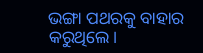ଭଙ୍ଗା ପଥରକୁ ବାହାର କରୁଥିଲେ।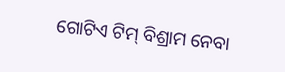ଗୋଟିଏ ଟିମ୍ ବିଶ୍ରାମ ନେବା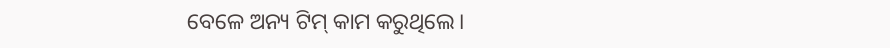ବେଳେ ଅନ୍ୟ ଟିମ୍ କାମ କରୁଥିଲେ।